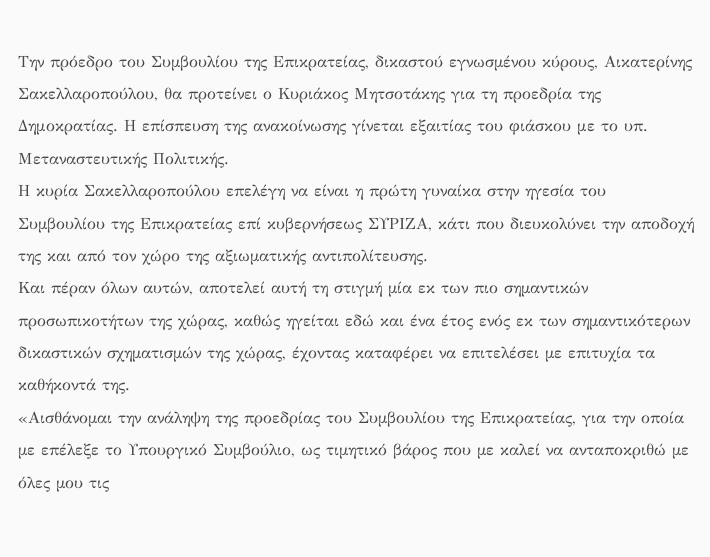Την πρόεδρο του Συµβουλίου της Επικρατείας, δικαστού εγνωσµένου κύρους, Αικατερίνης Σακελλαροπούλου, θα προτείνει ο Κυριάκος Μητσοτάκης για τη προεδρία της Δημοκρατίας. Η επίσπευση της ανακοίνωσης γίνεται εξαιτίας του φιάσκου με το υπ. Μεταναστευτικής Πολιτικής.
Η κυρία Σακελλαροπούλου επελέγη να είναι η πρώτη γυναίκα στην ηγεσία του Συµβουλίου της Επικρατείας επί κυβερνήσεως ΣΥΡΙΖΑ, κάτι που διευκολύνει την αποδοχή της και από τον χώρο της αξιωµατικής αντιπολίτευσης.
Και πέραν όλων αυτών, αποτελεί αυτή τη στιγµή µία εκ των πιο σηµαντικών προσωπικοτήτων της χώρας, καθώς ηγείται εδώ και ένα έτος ενός εκ των σηµαντικότερων δικαστικών σχηµατισµών της χώρας, έχοντας καταφέρει να επιτελέσει µε επιτυχία τα καθήκοντά της.
«Αισθάνοµαι την ανάληψη της προεδρίας του Συµβουλίου της Επικρατείας, για την οποία µε επέλεξε το Υπουργικό Συµβούλιο, ως τιµητικό βάρος που µε καλεί να ανταποκριθώ µε όλες µου τις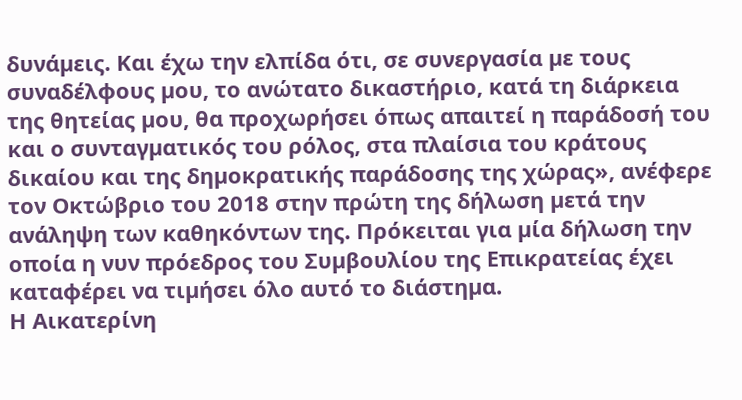δυνάµεις. Και έχω την ελπίδα ότι, σε συνεργασία µε τους συναδέλφους µου, το ανώτατο δικαστήριο, κατά τη διάρκεια της θητείας µου, θα προχωρήσει όπως απαιτεί η παράδοσή του και ο συνταγµατικός του ρόλος, στα πλαίσια του κράτους δικαίου και της δηµοκρατικής παράδοσης της χώρας», ανέφερε τον Οκτώβριο του 2018 στην πρώτη της δήλωση µετά την ανάληψη των καθηκόντων της. Πρόκειται για µία δήλωση την οποία η νυν πρόεδρος του Συµβουλίου της Επικρατείας έχει καταφέρει να τιµήσει όλο αυτό το διάστηµα.
Η Αικατερίνη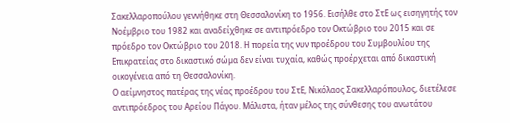Σακελλαροπούλου γεννήθηκε στη Θεσσαλονίκη το 1956. Εισήλθε στο ΣτΕ ως εισηγητής τον Νοέµβριο του 1982 και αναδείχθηκε σε αντιπρόεδρο τον Οκτώβριο του 2015 και σε πρόεδρο τον Οκτώβριο του 2018. Η πορεία της νυν προέδρου του Συµβουλίου της Επικρατείας στο δικαστικό σώµα δεν είναι τυχαία, καθώς προέρχεται από δικαστική οικογένεια από τη Θεσσαλονίκη.
Ο αείµνηστος πατέρας της νέας προέδρου του ΣτΕ, Νικόλαος Σακελλαρόπουλος, διετέλεσε αντιπρόεδρος του Αρείου Πάγου. Μάλιστα, ήταν µέλος της σύνθεσης του ανωτάτου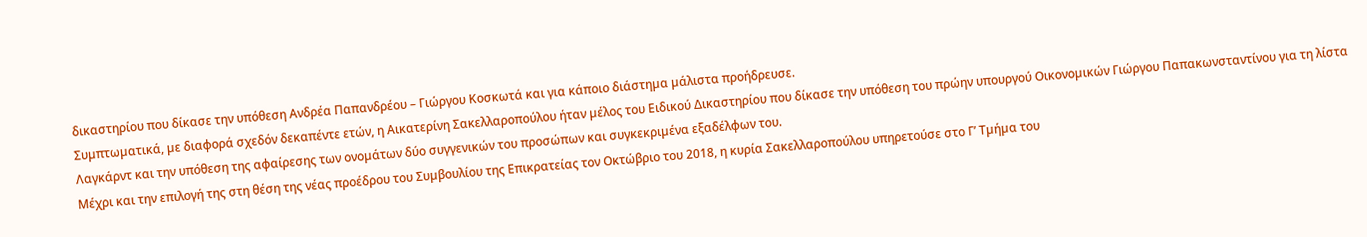δικαστηρίου που δίκασε την υπόθεση Ανδρέα Παπανδρέου – Γιώργου Κοσκωτά και για κάποιο διάστηµα µάλιστα προήδρευσε.
Συµπτωµατικά, µε διαφορά σχεδόν δεκαπέντε ετών, η Αικατερίνη Σακελλαροπούλου ήταν µέλος του Ειδικού ∆ικαστηρίου που δίκασε την υπόθεση του πρώην υπουργού Οικονοµικών Γιώργου Παπακωνσταντίνου για τη λίστα Λαγκάρντ και την υπόθεση της αφαίρεσης των ονοµάτων δύο συγγενικών του προσώπων και συγκεκριµένα εξαδέλφων του.
Μέχρι και την επιλογή της στη θέση της νέας προέδρου του Συµβουλίου της Επικρατείας τον Οκτώβριο του 2018, η κυρία Σακελλαροπούλου υπηρετούσε στο Γ’ Τµήµα του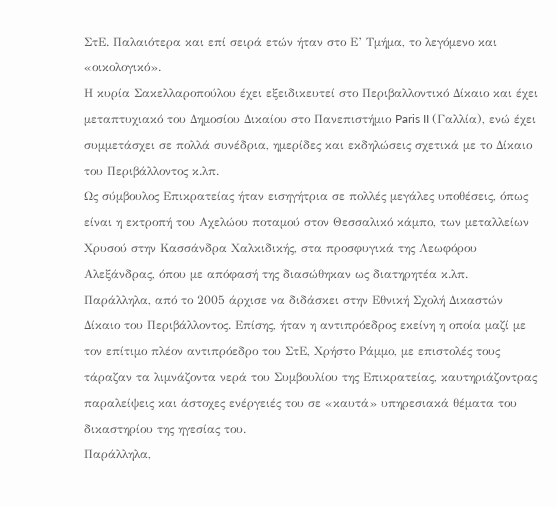ΣτΕ. Παλαιότερα και επί σειρά ετών ήταν στο Ε’ Τµήµα, το λεγόµενο και «οικολογικό».
Η κυρία Σακελλαροπούλου έχει εξειδικευτεί στο Περιβαλλοντικό ∆ίκαιο και έχει µεταπτυχιακό του ∆ηµοσίου ∆ικαίου στο Πανεπιστήµιο Paris II (Γαλλία), ενώ έχει συµµετάσχει σε πολλά συνέδρια, ηµερίδες και εκδηλώσεις σχετικά µε το ∆ίκαιο του Περιβάλλοντος κ.λπ.
Ως σύµβουλος Επικρατείας ήταν εισηγήτρια σε πολλές µεγάλες υποθέσεις, όπως είναι η εκτροπή του Αχελώου ποταµού στον Θεσσαλικό κάµπο, των µεταλλείων Χρυσού στην Κασσάνδρα Χαλκιδικής, στα προσφυγικά της Λεωφόρου Αλεξάνδρας, όπου µε απόφασή της διασώθηκαν ως διατηρητέα κ.λπ.
Παράλληλα, από το 2005 άρχισε να διδάσκει στην Εθνική Σχολή ∆ικαστών ∆ίκαιο του Περιβάλλοντος. Επίσης, ήταν η αντιπρόεδρος εκείνη η οποία µαζί µε τον επίτιµο πλέον αντιπρόεδρο του ΣτΕ, Χρήστο Ράµµο, µε επιστολές τους τάραζαν τα λιµνάζοντα νερά του Συµβουλίου της Επικρατείας, καυτηριάζοντρας παραλείψεις και άστοχες ενέργειές του σε «καυτά» υπηρεσιακά θέµατα του δικαστηρίου της ηγεσίας του.
Παράλληλα,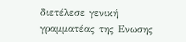διετέλεσε γενική γραµµατέας της Ενωσης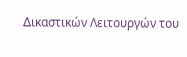∆ικαστικών Λειτουργών του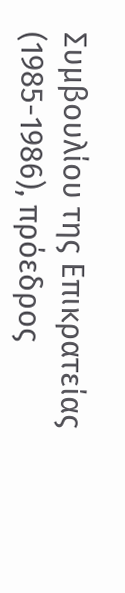Συµβουλίου της Επικρατείας (1985-1986), πρόεδρος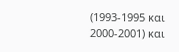(1993-1995 και 2000-2001) και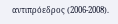αντιπρόεδρος (2006-2008).